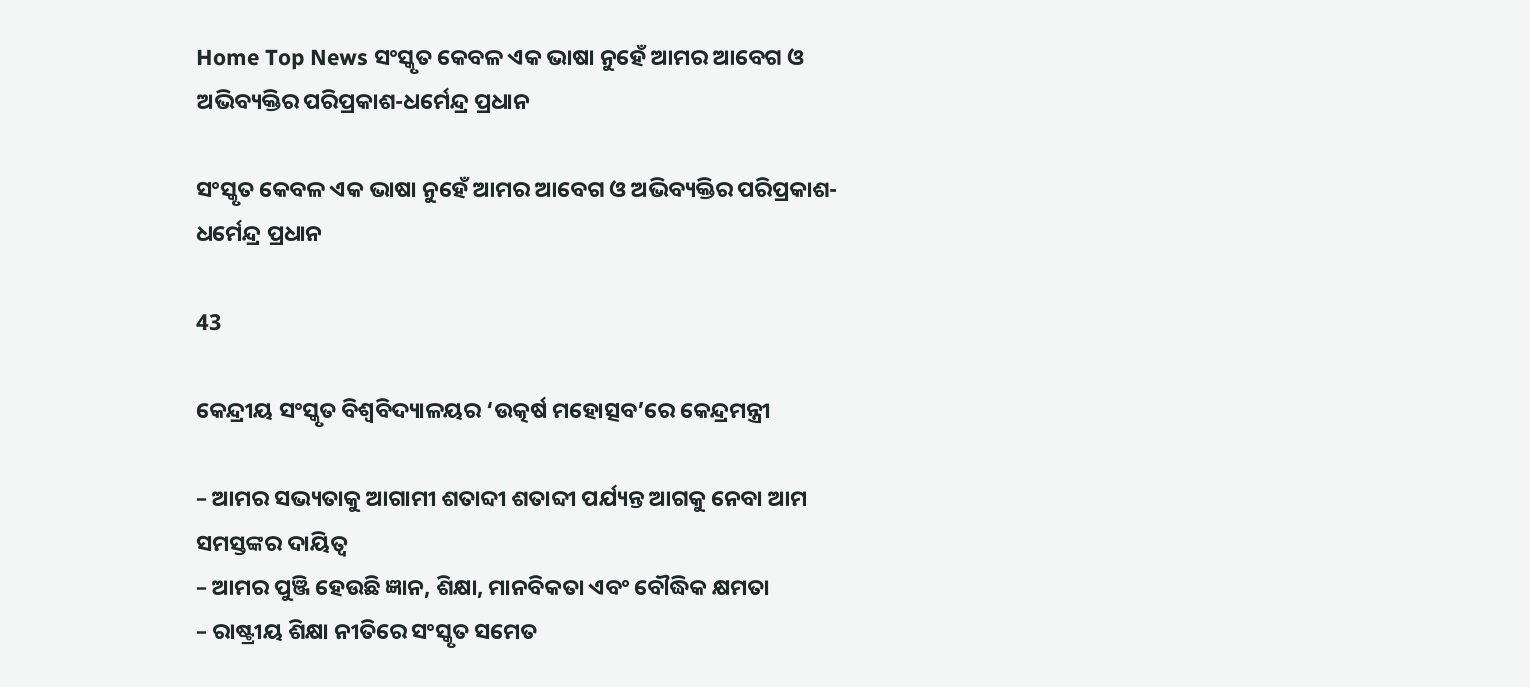Home Top News ସଂସ୍କୃତ କେବଳ ଏକ ଭାଷା ନୁହେଁ ଆମର ଆବେଗ ଓ ଅଭିବ୍ୟକ୍ତିର ପରିପ୍ରକାଶ-ଧର୍ମେନ୍ଦ୍ର ପ୍ରଧାନ

ସଂସ୍କୃତ କେବଳ ଏକ ଭାଷା ନୁହେଁ ଆମର ଆବେଗ ଓ ଅଭିବ୍ୟକ୍ତିର ପରିପ୍ରକାଶ-ଧର୍ମେନ୍ଦ୍ର ପ୍ରଧାନ

43

କେନ୍ଦ୍ରୀୟ ସଂସ୍କୃତ ବିଶ୍ୱବିଦ୍ୟାଳୟର ‘ଉତ୍କର୍ଷ ମହୋତ୍ସବ’ରେ କେନ୍ଦ୍ରମନ୍ତ୍ରୀ

– ଆମର ସଭ୍ୟତାକୁ ଆଗାମୀ ଶତାବ୍ଦୀ ଶତାବ୍ଦୀ ପର୍ଯ୍ୟନ୍ତ ଆଗକୁ ନେବା ଆମ ସମସ୍ତଙ୍କର ଦାୟିତ୍ୱ
– ଆମର ପୁଞ୍ଜି ହେଉଛି ଜ୍ଞାନ, ଶିକ୍ଷା, ମାନବିକତା ଏବଂ ବୌଦ୍ଧିକ କ୍ଷମତା
– ରାଷ୍ଟ୍ରୀୟ ଶିକ୍ଷା ନୀତିରେ ସଂସ୍କୃତ ସମେତ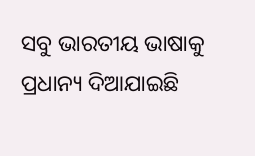ସବୁ ଭାରତୀୟ ଭାଷାକୁ ପ୍ରଧାନ୍ୟ ଦିଆଯାଇଛି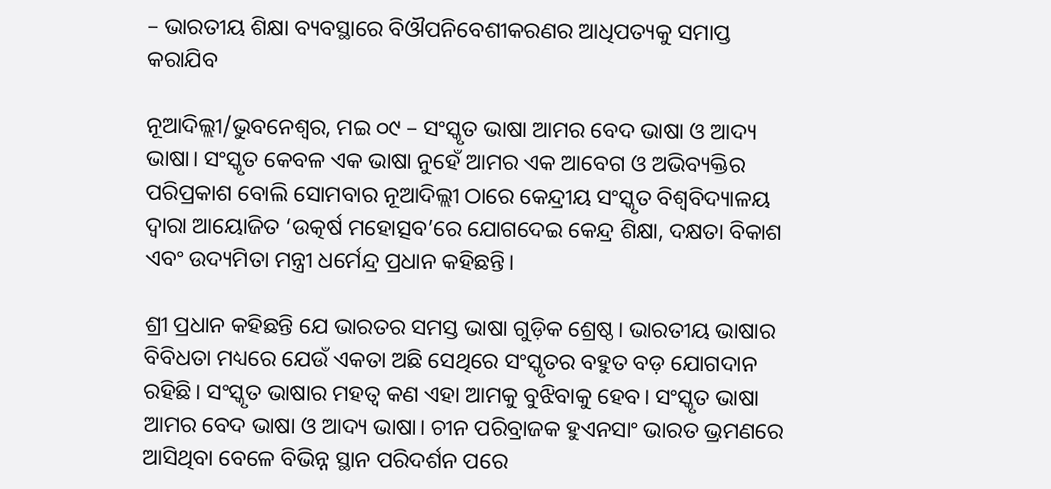– ଭାରତୀୟ ଶିକ୍ଷା ବ୍ୟବସ୍ଥାରେ ବିଔପନିବେଶୀକରଣର ଆଧିପତ୍ୟକୁ ସମାପ୍ତ କରାଯିବ

ନୂଆଦିଲ୍ଲୀ/ଭୁବନେଶ୍ୱର, ମଇ ୦୯ – ସଂସ୍କୃତ ଭାଷା ଆମର ବେଦ ଭାଷା ଓ ଆଦ୍ୟ ଭାଷା। ସଂସ୍କୃତ କେବଳ ଏକ ଭାଷା ନୁହେଁ ଆମର ଏକ ଆବେଗ ଓ ଅଭିବ୍ୟକ୍ତିର ପରିପ୍ରକାଶ ବୋଲି ସୋମବାର ନୂଆଦିଲ୍ଲୀ ଠାରେ କେନ୍ଦ୍ରୀୟ ସଂସ୍କୃତ ବିଶ୍ୱବିଦ୍ୟାଳୟ ଦ୍ୱାରା ଆୟୋଜିତ ‘ଉତ୍କର୍ଷ ମହୋତ୍ସବ’ରେ ଯୋଗଦେଇ କେନ୍ଦ୍ର ଶିକ୍ଷା, ଦକ୍ଷତା ବିକାଶ ଏବଂ ଉଦ୍ୟମିତା ମନ୍ତ୍ରୀ ଧର୍ମେନ୍ଦ୍ର ପ୍ରଧାନ କହିଛନ୍ତି।

ଶ୍ରୀ ପ୍ରଧାନ କହିଛନ୍ତି ଯେ ଭାରତର ସମସ୍ତ ଭାଷା ଗୁଡ଼ିକ ଶ୍ରେଷ୍ଠ। ଭାରତୀୟ ଭାଷାର ବିବିଧତା ମଧ୍ୟରେ ଯେଉଁ ଏକତା ଅଛି ସେଥିରେ ସଂସ୍କୃତର ବହୁତ ବଡ଼ ଯୋଗଦାନ ରହିଛି। ସଂସ୍କୃତ ଭାଷାର ମହତ୍ୱ କଣ ଏହା ଆମକୁ ବୁଝିବାକୁ ହେବ। ସଂସ୍କୃତ ଭାଷା ଆମର ବେଦ ଭାଷା ଓ ଆଦ୍ୟ ଭାଷା। ଚୀନ ପରିବ୍ରାଜକ ହୁଏନସାଂ ଭାରତ ଭ୍ରମଣରେ ଆସିଥିବା ବେଳେ ବିଭିନ୍ନ ସ୍ଥାନ ପରିଦର୍ଶନ ପରେ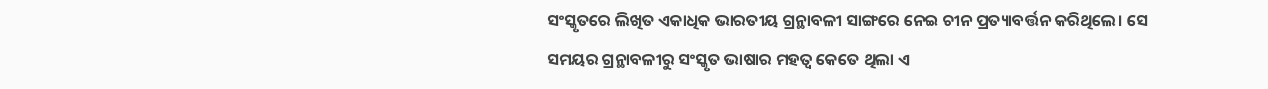ସଂସ୍କୃତରେ ଲିଖିତ ଏକାଧିକ ଭାରତୀୟ ଗ୍ରନ୍ଥାବଳୀ ସାଙ୍ଗରେ ନେଇ ଚୀନ ପ୍ରତ୍ୟାବର୍ତ୍ତନ କରିଥିଲେ। ସେ ସମୟର ଗ୍ରନ୍ଥାବଳୀରୁ ସଂସ୍କୃତ ଭାଷାର ମହତ୍ୱ କେତେ ଥିଲା ଏ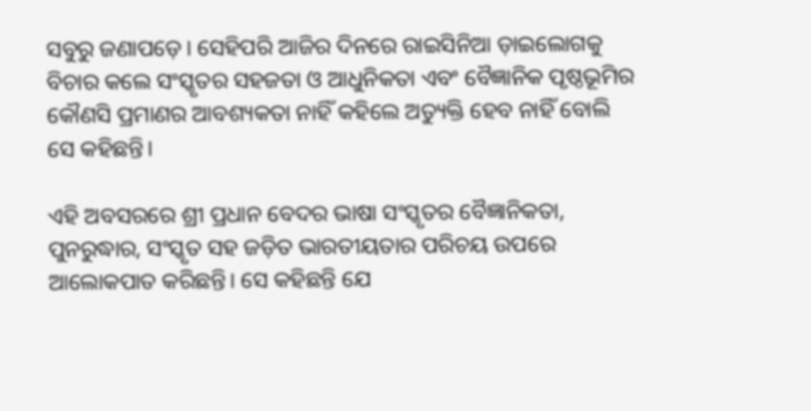ସବୁରୁ ଜଣାପଡ଼େ। ସେହିପରି ଆଜିର ଦିନରେ ରାଇସିନିଆ ଡ଼ାଇଲୋଗକୁ ବିଚାର କଲେ ସଂସ୍କୃତର ସହଜତା ଓ ଆଧୁନିକତା ଏବଂ ବୈଜ୍ଞାନିକ ପୃଷ୍ଠଭୂମିର କୌଣସି ପ୍ରମାଣର ଆବଶ୍ୟକତା ନାହିଁ କହିଲେ ଅତ୍ୟୁକ୍ତି ହେବ ନାହିଁ ବୋଲି ସେ କହିଛନ୍ତି।

ଏହି ଅବସରରେ ଶ୍ରୀ ପ୍ରଧାନ ବେଦର ଭାଷା ସଂସ୍କୃତର ବୈଜ୍ଞାନିକତା, ପୁନରୁଦ୍ଧାର, ସଂସ୍କୃତ ସହ ଜଡ଼ିତ ଭାରତୀୟତାର ପରିଚୟ ଉପରେ ଆଲୋକପାତ କରିଛନ୍ତି। ସେ କହିଛନ୍ତି ଯେ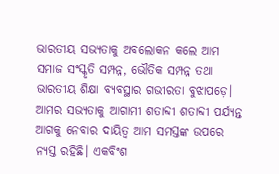ଭାରତୀୟ ସଭ୍ୟତାକୁ ଅବଲୋକନ କଲେ ଆମ ସମାଜ ସଂସ୍କୃତି ସମ୍ପନ୍ନ, ଭୌତିକ ସମ୍ପନ୍ନ ତଥା ଭାରତୀୟ ଶିକ୍ଷା ବ୍ୟବସ୍ଥାର ଗଭୀରତା ବୁଝାପଡ଼େ। ଆମର ସଭ୍ୟତାକୁ ଆଗାମୀ ଶତାବ୍ଦୀ ଶତାବ୍ଦୀ ପର୍ଯ୍ୟନ୍ତ ଆଗକୁ ନେବାର ଦାୟିତ୍ୱ ଆମ ସମସ୍ତଙ୍କ ଉପରେ ନ୍ୟସ୍ତ ରହିଛି। ଏକବିଂଶ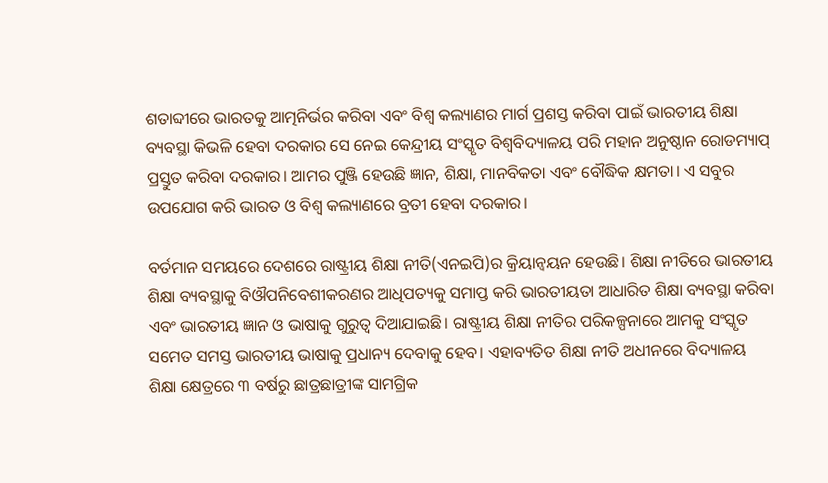ଶତାବ୍ଦୀରେ ଭାରତକୁ ଆତ୍ମନିର୍ଭର କରିବା ଏବଂ ବିଶ୍ୱ କଲ୍ୟାଣର ମାର୍ଗ ପ୍ରଶସ୍ତ କରିବା ପାଇଁ ଭାରତୀୟ ଶିକ୍ଷା ବ୍ୟବସ୍ଥା କିଭଳି ହେବା ଦରକାର ସେ ନେଇ କେନ୍ଦ୍ରୀୟ ସଂସ୍କୃତ ବିଶ୍ୱବିଦ୍ୟାଳୟ ପରି ମହାନ ଅନୁଷ୍ଠାନ ରୋଡମ୍ୟାପ୍ ପ୍ରସ୍ତୁତ କରିବା ଦରକାର। ଆମର ପୁଞ୍ଜି ହେଉଛି ଜ୍ଞାନ, ଶିକ୍ଷା, ମାନବିକତା ଏବଂ ବୌଦ୍ଧିକ କ୍ଷମତା। ଏ ସବୁର ଉପଯୋଗ କରି ଭାରତ ଓ ବିଶ୍ୱ କଲ୍ୟାଣରେ ବ୍ରତୀ ହେବା ଦରକାର।

ବର୍ତମାନ ସମୟରେ ଦେଶରେ ରାଷ୍ଟ୍ରୀୟ ଶିକ୍ଷା ନୀତି(ଏନଇପି)ର କ୍ରିୟାନ୍ୱୟନ ହେଉଛି। ଶିକ୍ଷା ନୀତିରେ ଭାରତୀୟ ଶିକ୍ଷା ବ୍ୟବସ୍ଥାକୁ ବିଔପନିବେଶୀକରଣର ଆଧିପତ୍ୟକୁ ସମାପ୍ତ କରି ଭାରତୀୟତା ଆଧାରିତ ଶିକ୍ଷା ବ୍ୟବସ୍ଥା କରିବା ଏବଂ ଭାରତୀୟ ଜ୍ଞାନ ଓ ଭାଷାକୁ ଗୁରୁତ୍ୱ ଦିଆଯାଇଛି। ରାଷ୍ଟ୍ରୀୟ ଶିକ୍ଷା ନୀତିର ପରିକଳ୍ପନାରେ ଆମକୁ ସଂସ୍କୃତ ସମେତ ସମସ୍ତ ଭାରତୀୟ ଭାଷାକୁ ପ୍ରଧାନ୍ୟ ଦେବାକୁ ହେବ। ଏହାବ୍ୟତିତ ଶିକ୍ଷା ନୀତି ଅଧୀନରେ ବିଦ୍ୟାଳୟ ଶିକ୍ଷା କ୍ଷେତ୍ରରେ ୩ ବର୍ଷରୁ ଛାତ୍ରଛାତ୍ରୀଙ୍କ ସାମଗ୍ରିକ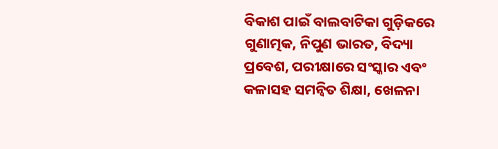ବିକାଶ ପାଇଁ ବାଲବାଟିକା ଗୁଡ଼ିକରେ ଗୁଣାତ୍ମକ, ନିପୁଣ ଭାରତ, ବିଦ୍ୟା ପ୍ରବେଶ, ପରୀକ୍ଷାରେ ସଂସ୍କାର ଏବଂ କଳାସହ ସମନ୍ୱିତ ଶିକ୍ଷା, ଖେଳନା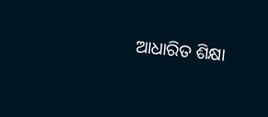ଆଧାରିତ ଶିକ୍ଷା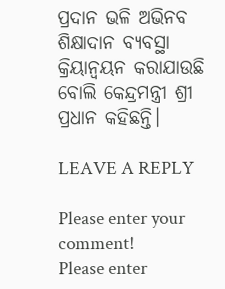ପ୍ରଦାନ ଭଳି ଅଭିନବ ଶିକ୍ଷାଦାନ ବ୍ୟବସ୍ଥା କ୍ରିୟାନ୍ୱୟନ କରାଯାଉଛି ବୋଲି କେନ୍ଦ୍ରମନ୍ତ୍ରୀ ଶ୍ରୀ ପ୍ରଧାନ କହିଛନ୍ତି।

LEAVE A REPLY

Please enter your comment!
Please enter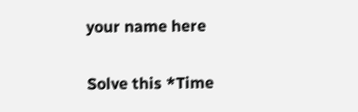your name here

Solve this *Time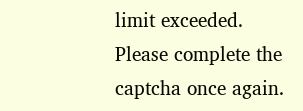limit exceeded. Please complete the captcha once again.